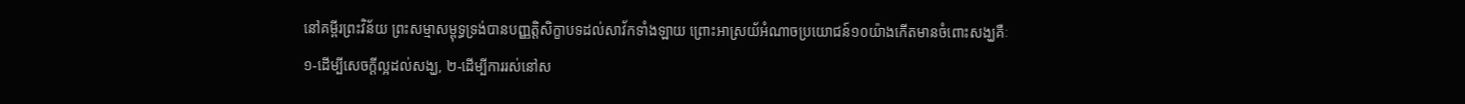នៅគម្ពីរព្រះវិន័យ ព្រះសម្មាសម្ពុទ្ធទ្រង់បានបញ្ញត្តិសិក្ខាបទដល់សាវ័កទាំងឡាយ ព្រោះអាស្រយ័អំណាចប្រយោជន៍១០យ៉ាងកើតមានចំពោះសង្ឃគឺៈ
១-ដើម្បីសេចក្ដីល្អដល់សង្ឃ, ២-ដើម្បីការរស់នៅស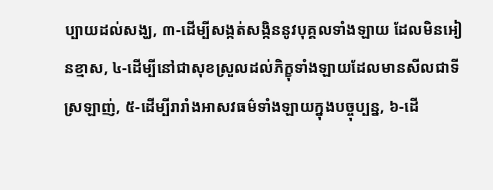ប្បាយដល់សង្ឃ, ៣-ដើម្បីសង្កត់សង្កិននូវបុគ្គលទាំងឡាយ ដែលមិនអៀនខ្មាស, ៤-ដើម្បីនៅជាសុខស្រួលដល់ភិក្ខុទាំងឡាយដែលមានសីលជាទីស្រឡាញ់, ៥-ដើម្បីរារាំងអាសវធម៌ទាំងឡាយក្នុងបច្ចុប្បន្ន, ៦-ដើ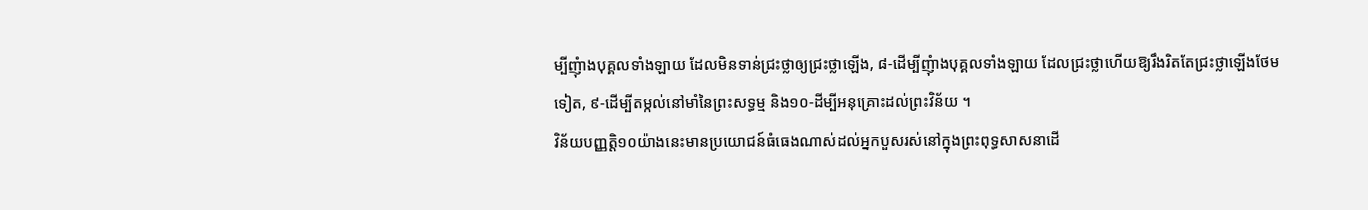ម្បីញុំាងបុគ្គលទាំងឡាយ ដែលមិនទាន់ជ្រះថ្លាឲ្យជ្រះថ្លាឡើង, ៨-ដើម្បីញុំាងបុគ្គលទាំងឡាយ ដែលជ្រះថ្លាហើយឱ្យរឹងរិតតែជ្រះថ្លាឡើងថែមទៀត, ៩-ដើម្បីតម្កល់នៅមាំនៃព្រះសទ្ធម្ម និង១០-ដីម្បីអនុគ្រោះដល់ព្រះវិន័យ ។
វិន័យបញ្ញត្តិ១០យ៉ាងនេះមានប្រយោជន៍ធំធេងណាស់ដល់អ្នកបួសរស់នៅក្នុងព្រះពុទ្ធសាសនាដើ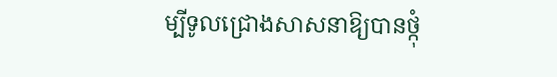ម្បីទូលជ្រោងសាសនាឱ្យបានថ្កុំ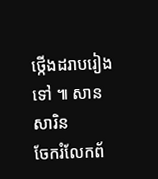ថ្កើងដរាបរៀងទៅ ៕ សាន សារិន
ចែករំលែកព័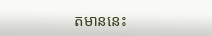តមាននេះ